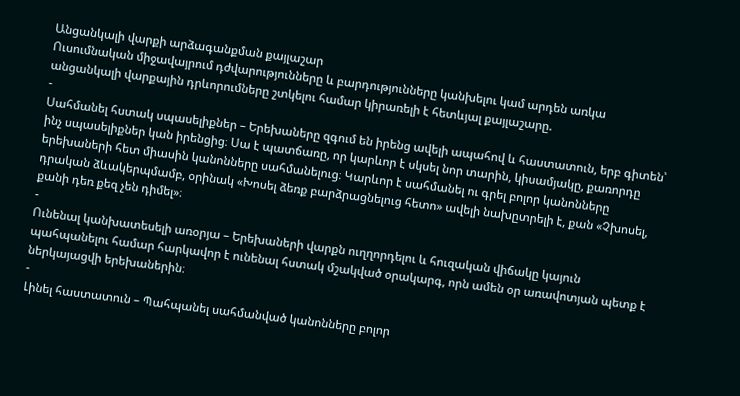Անցանկալի վարքի արձագանքման քայլաշար
Ուսումնական միջավայրում դժվարությունները և բարդությունները կանխելու կամ արդեն առկա անցանկալի վարքային դրևորումները շտկելու համար կիրառելի է հետևյալ քայլաշարը.
-
Սահմանել հստակ սպասելիքներ – Երեխաները զգում են իրենց ավելի ապահով և հաստատուն, երբ գիտեն՝ ինչ սպասելիքներ կան իրենցից։ Սա է պատճառը, որ կարևոր է սկսել նոր տարին, կիսամյակը, քառորդը երեխաների հետ միասին կանոնները սահմանելուց։ Կարևոր է սահմանել ու գրել բոլոր կանոնները դրական ձևակերպմամբ, օրինակ «Խոսել ձեռք բարձրացնելուց հետո» ավելի նախըտրելի է, քան «Չխոսել, քանի դեռ քեզ չեն դիմել»։
-
Ունենալ կանխատեսելի առօրյա – Երեխաների վարքն ուղղորդելու և հուզական վիճակը կայուն պահպանելու համար հարկավոր է ունենալ հստակ մշակված օրակարգ, որն ամեն օր առավոտյան պետք է ներկայացվի երեխաներին։
-
Լինել հաստատուն – Պահպանել սահմանված կանոնները բոլոր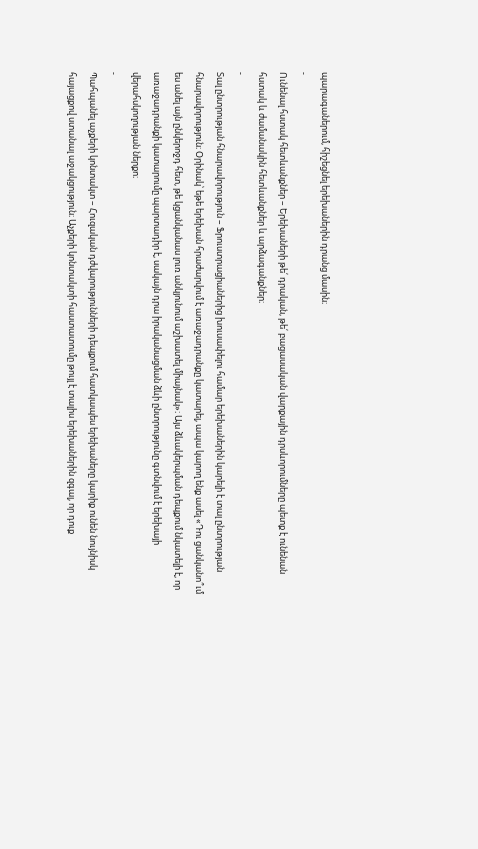պարագաներում, հիշեցնել երեխաներին դրանց մասին։
-
Ունենալ հստակ հետևանքներ – Երեխաների թե՛ դրական, թե՛ բացասական վարքային դրսևորումները պետք է ունենան հստակ և ժամանակին հետևանքներ և արձագանքներ։
-
Տալ ընտրության հնարավորություն – Ֆրուստրացիաներից խուսափելու համար երեխաներին կարելի է տալ ընտրության հնարավորություն։ Օրինակ՝ եթե երեխան հրաժարվում է առաջադրանքը կատարել, ապա կարող ենք ասել «Դու ցանկանո՞ւմ ես անել այն ընկերոջդ հետ, թե կցանկանաս լուռ անկյունում աշխատել միայնակ»։ Այս ձևակերպման դեպքում նկատելի է, որ առաջադրանքի կատարումը պարտադիր է, սակայն դրա իրականացման ձևի ընտրությունը գտնվում է երեխայի վերահսկողության ներքո։
-
Պահպանել աչքերի կոնտակտ – Հուզական դժվարությունների դեպքում հատկապես երեխաները կարիք ունեն նույնիսկ հայացքով ստանալ աջակցություն։ Աչքերի կոնտակտի հաստատումը թույլ է տալիս երեխաներին զգալ, որ դուք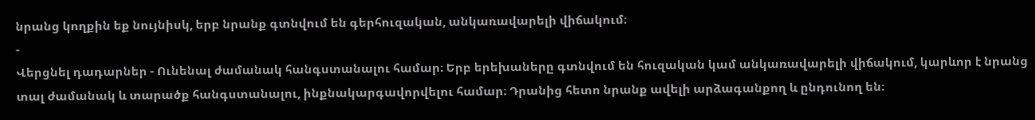նրանց կողքին եք նույնիսկ, երբ նրանք գտնվում են գերհուզական, անկառավարելի վիճակում։
-
Վերցնել դադարներ - Ունենալ ժամանակ հանգստանալու համար։ Երբ երեխաները գտնվում են հուզական կամ անկառավարելի վիճակում, կարևոր է նրանց տալ ժամանակ և տարածք հանգստանալու, ինքնակարգավորվելու համար։ Դրանից հետո նրանք ավելի արձագանքող և ընդունող են։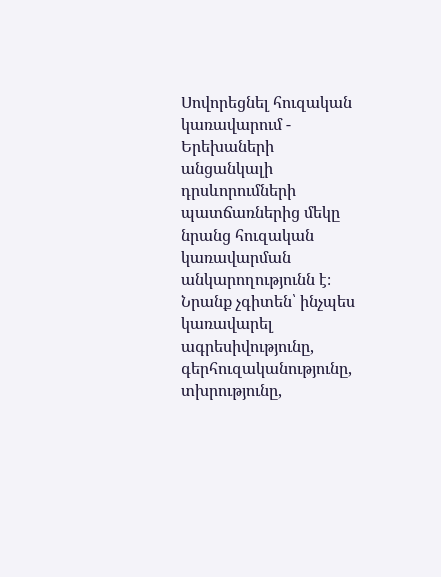Սովորեցնել հուզական կառավարում - Երեխաների անցանկալի դրսևորումների պատճառներից մեկը նրանց հուզական կառավարման անկարողությունն է։ Նրանք չգիտեն՝ ինչպես կառավարել ագրեսիվությունը, գերհուզականությունը, տխրությունը,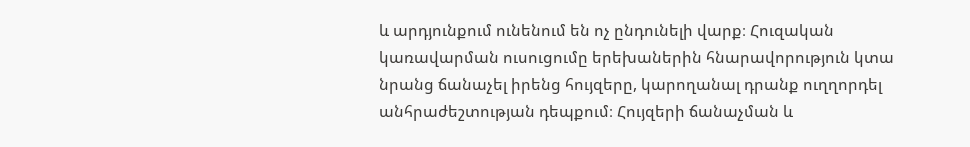և արդյունքում ունենում են ոչ ընդունելի վարք։ Հուզական կառավարման ուսուցումը երեխաներին հնարավորություն կտա նրանց ճանաչել իրենց հույզերը, կարողանալ դրանք ուղղորդել անհրաժեշտության դեպքում։ Հույզերի ճանաչման և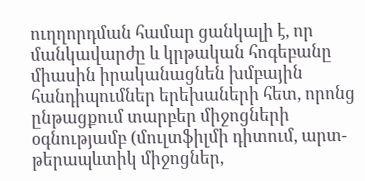ուղղորդման համար ցանկալի է, որ մանկավարժը և կրթական հոգեբանը միասին իրականացնեն խմբային հանդիպումներ երեխաների հետ, որոնց ընթացքում տարբեր միջոցների օգնությամբ (մուլտֆիլմի դիտում, արտ-թերապևտիկ միջոցներ,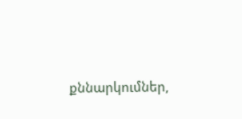քննարկումներ,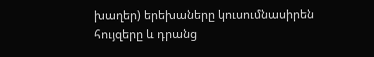խաղեր) երեխաները կուսումնասիրեն հույզերը և դրանց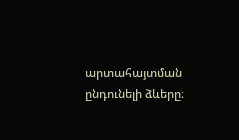արտահայտման ընդունելի ձևերը։